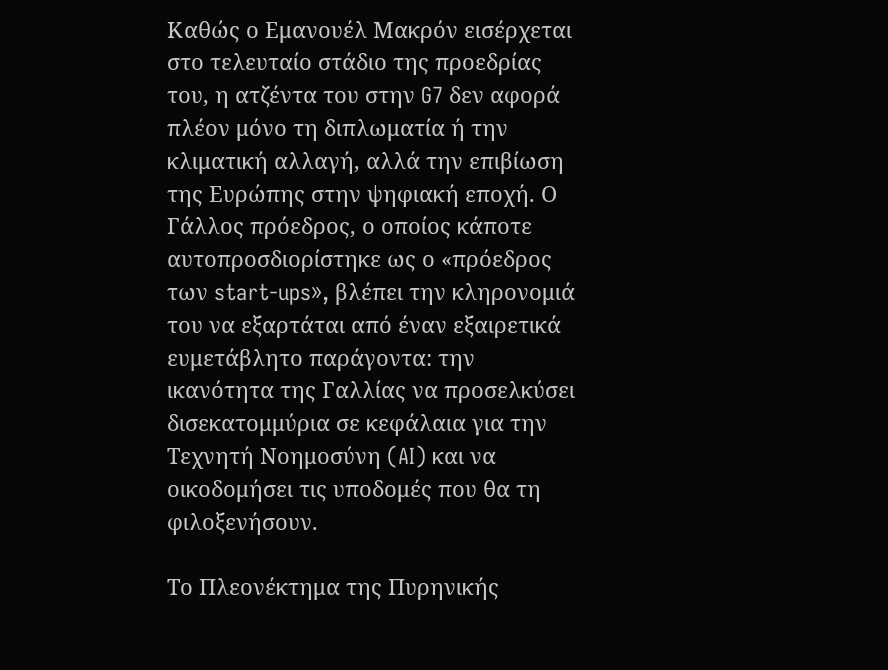Καθώς ο Εμανουέλ Μακρόν εισέρχεται στο τελευταίο στάδιο της προεδρίας του, η ατζέντα του στην G7 δεν αφορά πλέον μόνο τη διπλωματία ή την κλιματική αλλαγή, αλλά την επιβίωση της Ευρώπης στην ψηφιακή εποχή. Ο Γάλλος πρόεδρος, ο οποίος κάποτε αυτοπροσδιορίστηκε ως ο «πρόεδρος των start-ups», βλέπει την κληρονομιά του να εξαρτάται από έναν εξαιρετικά ευμετάβλητο παράγοντα: την ικανότητα της Γαλλίας να προσελκύσει δισεκατομμύρια σε κεφάλαια για την Τεχνητή Νοημοσύνη (AI) και να οικοδομήσει τις υποδομές που θα τη φιλοξενήσουν.

Το Πλεονέκτημα της Πυρηνικής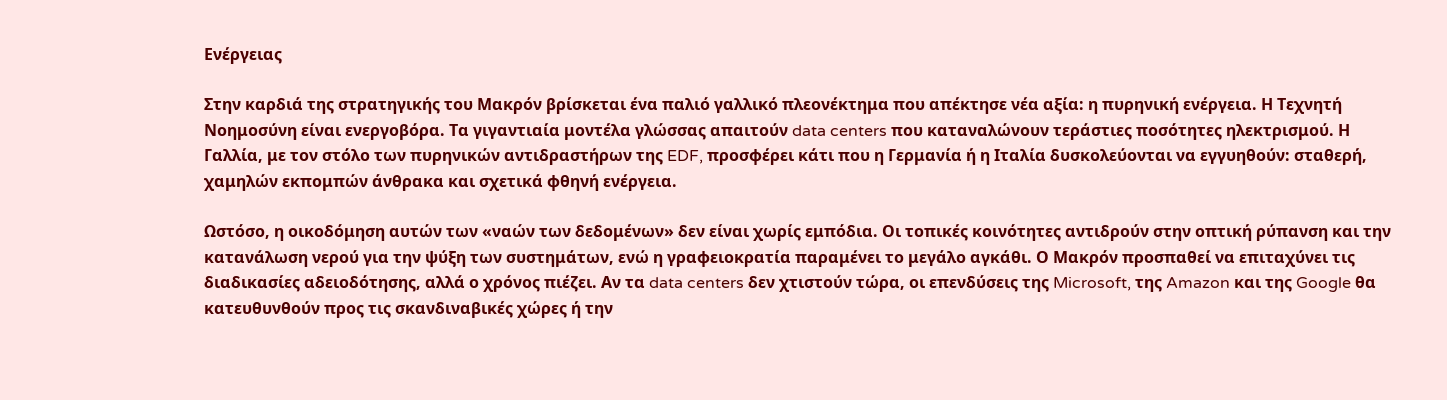Ενέργειας

Στην καρδιά της στρατηγικής του Μακρόν βρίσκεται ένα παλιό γαλλικό πλεονέκτημα που απέκτησε νέα αξία: η πυρηνική ενέργεια. Η Τεχνητή Νοημοσύνη είναι ενεργοβόρα. Τα γιγαντιαία μοντέλα γλώσσας απαιτούν data centers που καταναλώνουν τεράστιες ποσότητες ηλεκτρισμού. Η Γαλλία, με τον στόλο των πυρηνικών αντιδραστήρων της EDF, προσφέρει κάτι που η Γερμανία ή η Ιταλία δυσκολεύονται να εγγυηθούν: σταθερή, χαμηλών εκπομπών άνθρακα και σχετικά φθηνή ενέργεια.

Ωστόσο, η οικοδόμηση αυτών των «ναών των δεδομένων» δεν είναι χωρίς εμπόδια. Οι τοπικές κοινότητες αντιδρούν στην οπτική ρύπανση και την κατανάλωση νερού για την ψύξη των συστημάτων, ενώ η γραφειοκρατία παραμένει το μεγάλο αγκάθι. Ο Μακρόν προσπαθεί να επιταχύνει τις διαδικασίες αδειοδότησης, αλλά ο χρόνος πιέζει. Αν τα data centers δεν χτιστούν τώρα, οι επενδύσεις της Microsoft, της Amazon και της Google θα κατευθυνθούν προς τις σκανδιναβικές χώρες ή την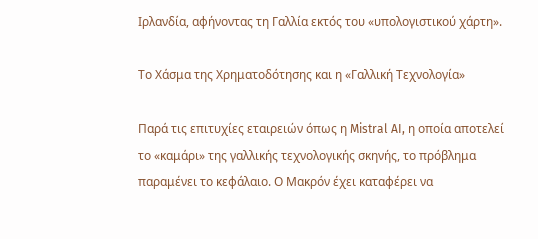Ιρλανδία, αφήνοντας τη Γαλλία εκτός του «υπολογιστικού χάρτη».

Το Χάσμα της Χρηματοδότησης και η «Γαλλική Τεχνολογία»

Παρά τις επιτυχίες εταιρειών όπως η Mistral AI, η οποία αποτελεί το «καμάρι» της γαλλικής τεχνολογικής σκηνής, το πρόβλημα παραμένει το κεφάλαιο. Ο Μακρόν έχει καταφέρει να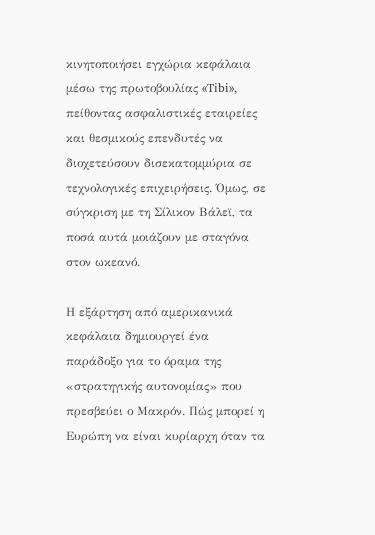κινητοποιήσει εγχώρια κεφάλαια μέσω της πρωτοβουλίας «Tibi», πείθοντας ασφαλιστικές εταιρείες και θεσμικούς επενδυτές να διοχετεύσουν δισεκατομμύρια σε τεχνολογικές επιχειρήσεις. Όμως, σε σύγκριση με τη Σίλικον Βάλεϊ, τα ποσά αυτά μοιάζουν με σταγόνα στον ωκεανό.

Η εξάρτηση από αμερικανικά κεφάλαια δημιουργεί ένα παράδοξο για το όραμα της «στρατηγικής αυτονομίας» που πρεσβεύει ο Μακρόν. Πώς μπορεί η Ευρώπη να είναι κυρίαρχη όταν τα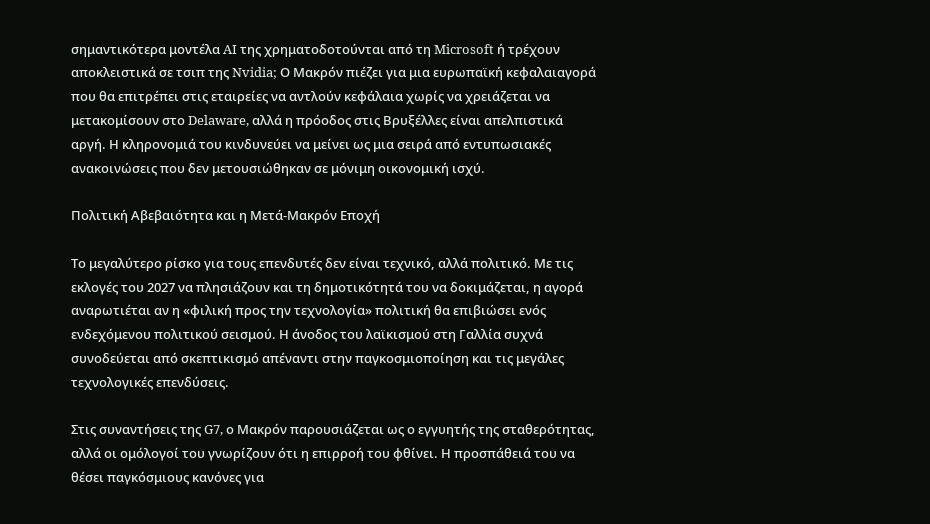σημαντικότερα μοντέλα AI της χρηματοδοτούνται από τη Microsoft ή τρέχουν αποκλειστικά σε τσιπ της Nvidia; Ο Μακρόν πιέζει για μια ευρωπαϊκή κεφαλαιαγορά που θα επιτρέπει στις εταιρείες να αντλούν κεφάλαια χωρίς να χρειάζεται να μετακομίσουν στο Delaware, αλλά η πρόοδος στις Βρυξέλλες είναι απελπιστικά αργή. Η κληρονομιά του κινδυνεύει να μείνει ως μια σειρά από εντυπωσιακές ανακοινώσεις που δεν μετουσιώθηκαν σε μόνιμη οικονομική ισχύ.

Πολιτική Αβεβαιότητα και η Μετά-Μακρόν Εποχή

Το μεγαλύτερο ρίσκο για τους επενδυτές δεν είναι τεχνικό, αλλά πολιτικό. Με τις εκλογές του 2027 να πλησιάζουν και τη δημοτικότητά του να δοκιμάζεται, η αγορά αναρωτιέται αν η «φιλική προς την τεχνολογία» πολιτική θα επιβιώσει ενός ενδεχόμενου πολιτικού σεισμού. Η άνοδος του λαϊκισμού στη Γαλλία συχνά συνοδεύεται από σκεπτικισμό απέναντι στην παγκοσμιοποίηση και τις μεγάλες τεχνολογικές επενδύσεις.

Στις συναντήσεις της G7, ο Μακρόν παρουσιάζεται ως ο εγγυητής της σταθερότητας, αλλά οι ομόλογοί του γνωρίζουν ότι η επιρροή του φθίνει. Η προσπάθειά του να θέσει παγκόσμιους κανόνες για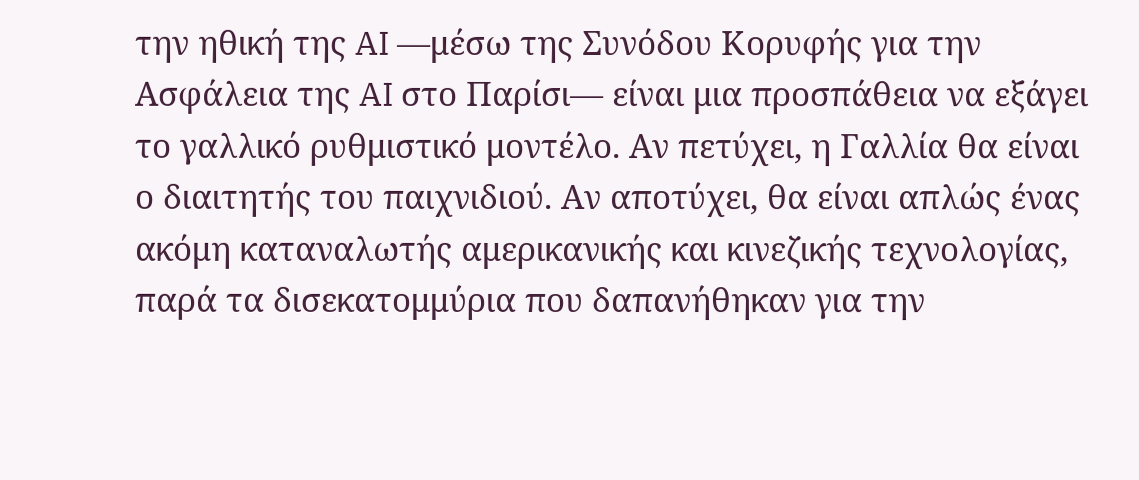την ηθική της AI —μέσω της Συνόδου Κορυφής για την Ασφάλεια της AI στο Παρίσι— είναι μια προσπάθεια να εξάγει το γαλλικό ρυθμιστικό μοντέλο. Αν πετύχει, η Γαλλία θα είναι ο διαιτητής του παιχνιδιού. Αν αποτύχει, θα είναι απλώς ένας ακόμη καταναλωτής αμερικανικής και κινεζικής τεχνολογίας, παρά τα δισεκατομμύρια που δαπανήθηκαν για την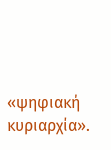«ψηφιακή κυριαρχία».